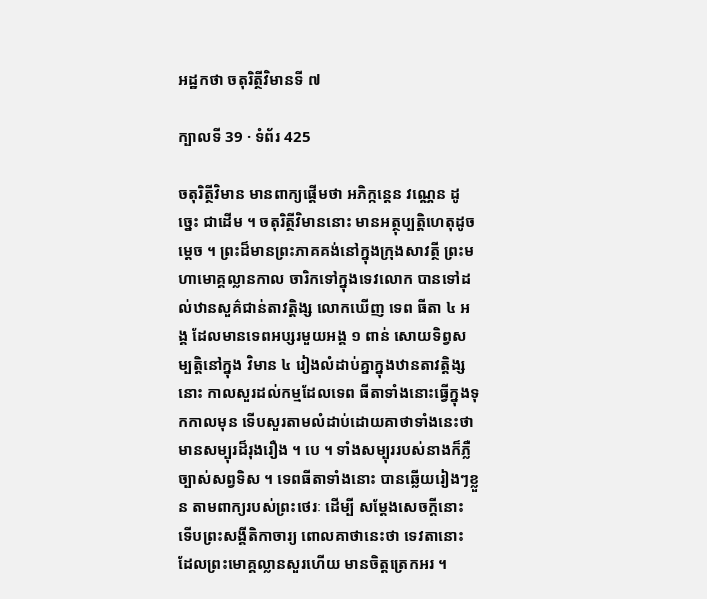អដ្ឋកថា ចតុរិត្ថីវិមានទី ៧

ក្បាលទី 39 · ទំព័រ 425

ចតុរិត្ថីវិមាន មានពាក្យផ្តើមថា អភិក្កន្តេន វណ្ណេន ដូច្នេះ ជាដើម ។ ចតុរិត្ថីវិមាននោះ មានអត្ថុប្បត្តិហេតុដូចម្តេច ។ ព្រះដ៏មានព្រះភាគគង់នៅក្នុងក្រុងសាវត្ថី ព្រះមហាមោគ្គល្លានកាល ចារិកទៅក្នុងទេវលោក បានទៅដល់ឋានសួគ៌ជាន់តាវត្តិង្ស លោកឃើញ ទេព ធីតា ៤ អង្គ ដែលមានទេពអប្សរមួយអង្គ ១ ពាន់ សោយទិព្វសម្បត្តិនៅក្នុង វិមាន ៤ រៀងលំដាប់គ្នាក្នុងឋានតាវត្តិង្សនោះ កាលសួរដល់កម្មដែលទេព ធីតាទាំងនោះធ្វើក្នុងទុកកាលមុន ទើបសួរតាមលំដាប់ដោយគាថាទាំងនេះថា មានសម្បុរដ៏រុងរឿង ។ បេ ។ ទាំងសម្បុររបស់នាងក៏ភ្លឺ ច្បាស់សព្វទិស ។ ទេពធីតាទាំងនោះ បានឆ្លើយរៀងៗខ្លួន តាមពាក្យរបស់ព្រះថេរៈ ដើម្បី សម្តែងសេចក្តីនោះ ទើបព្រះសង្គីតិកាចារ្យ ពោលគាថានេះថា ទេវតានោះ ដែលព្រះមោគ្គល្លានសួរហើយ មានចិត្តត្រេកអរ ។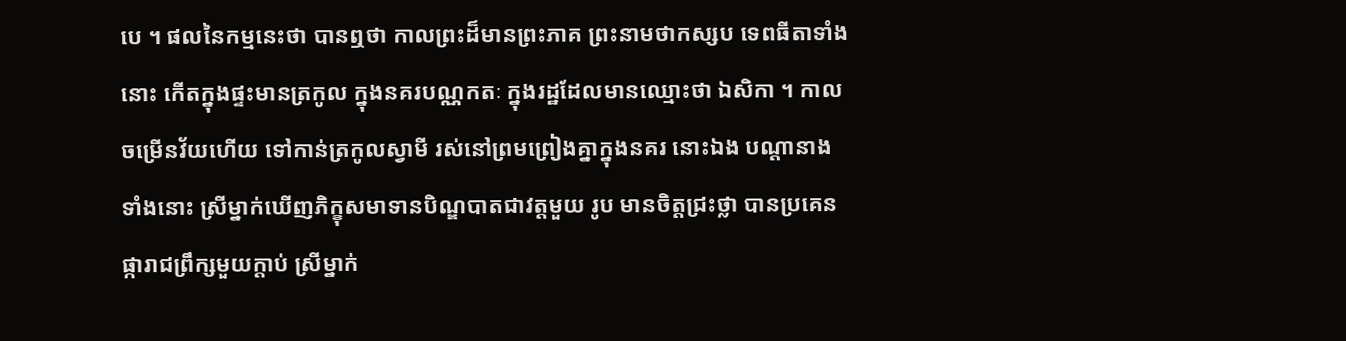បេ ។ ផលនៃកម្មនេះថា បានឮថា កាលព្រះដ៏មានព្រះភាគ ព្រះនាមថាកស្សប ទេពធីតាទាំងនោះ កើតក្នុងផ្ទះមានត្រកូល ក្នុងនគរបណ្ណកតៈ ក្នុងរដ្ឋដែលមានឈ្មោះថា ឯសិកា ។ កាលចម្រើនវ័យហើយ ទៅកាន់ត្រកូលស្វាមី រស់នៅព្រមព្រៀងគ្នាក្នុងនគរ នោះឯង បណ្តានាងទាំងនោះ ស្រីម្នាក់ឃើញភិក្ខុសមាទានបិណ្ឌបាតជាវត្តមួយ រូប មានចិត្តជ្រះថ្លា បានប្រគេនផ្ការាជព្រឹក្សមួយក្តាប់ ស្រីម្នាក់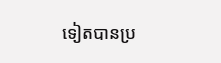ទៀតបានប្រ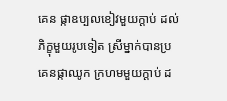គេន ផ្កាឧប្បលខៀវមួយក្តាប់ ដល់ភិក្ខុមួយរូបទៀត ស្រីម្នាក់បានប្រគេនផ្កាឈូក ក្រហមមួយក្តាប់ ដ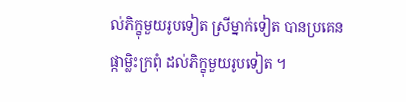ល់ភិក្ខុមួយរូបទៀត ស្រីម្នាក់ទៀត បានប្រគេនផ្កាម្លិះក្រពុំ ដល់ភិក្ខុមួយរូបទៀត ។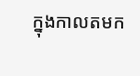ក្នុងកាលតមក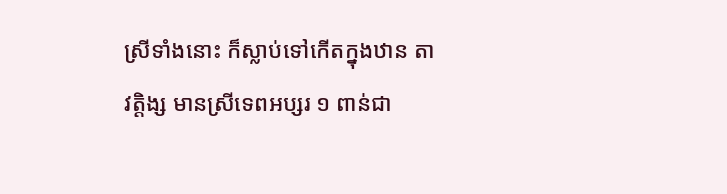ស្រីទាំងនោះ ក៏ស្លាប់ទៅកើតក្នុងឋាន តាវត្តិង្ស មានស្រីទេពអប្សរ ១ ពាន់ជា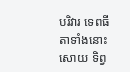បរិវារ ទេពធីតាទាំងនោះ សោយ ទិព្វ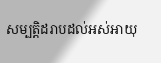សម្បត្តិដរាបដល់អស់អាយុ